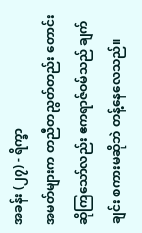အခန်း (၂၇) - ရိက္ခာ
အမတ်များက တညီတညွတ်တည်း တောင်းဆိုကြသော်လည်း ဧကရာဇ်ဝမ်သည် ချက်ချင်း စကားမဆိုဘဲ တန့်နေလေသည်။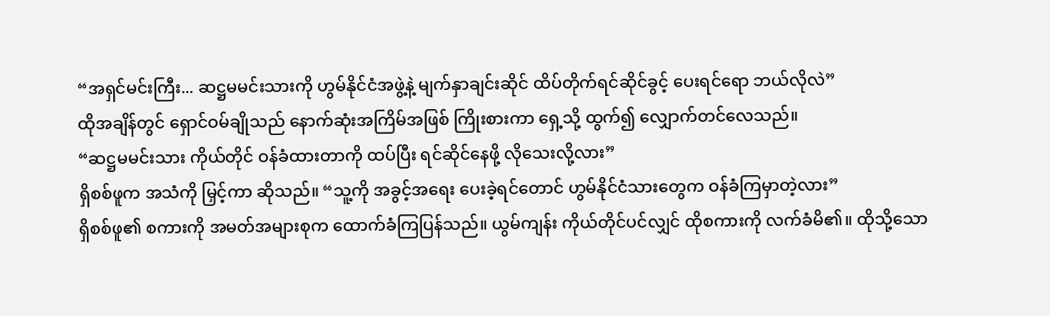“အရှင်မင်းကြီး... ဆဋ္ဌမမင်းသားကို ဟွမ်နိုင်ငံအဖွဲ့နဲ့ မျက်နှာချင်းဆိုင် ထိပ်တိုက်ရင်ဆိုင်ခွင့် ပေးရင်ရော ဘယ်လိုလဲ”
ထိုအချိန်တွင် ရှောင်ဝမ်ချိုသည် နောက်ဆုံးအကြိမ်အဖြစ် ကြိုးစားကာ ရှေ့သို့ ထွက်၍ လျှောက်တင်လေသည်။
“ဆဋ္ဌမမင်းသား ကိုယ်တိုင် ဝန်ခံထားတာကို ထပ်ပြီး ရင်ဆိုင်နေဖို့ လိုသေးလို့လား”
ရှိစစ်ဖူက အသံကို မြှင့်ကာ ဆိုသည်။ “သူ့ကို အခွင့်အရေး ပေးခဲ့ရင်တောင် ဟွမ်နိုင်ငံသားတွေက ဝန်ခံကြမှာတဲ့လား”
ရှိစစ်ဖူ၏ စကားကို အမတ်အများစုက ထောက်ခံကြပြန်သည်။ ယွမ်ကျန်း ကိုယ်တိုင်ပင်လျှင် ထိုစကားကို လက်ခံမိ၏။ ထိုသို့သော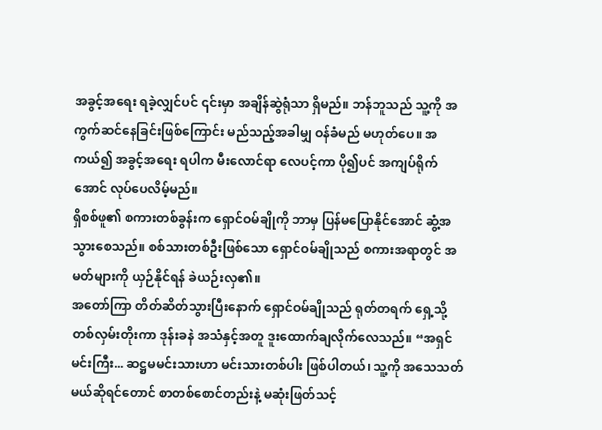အခွင့်အရေး ရခဲ့လျှင်ပင် ၎င်းမှာ အချိန်ဆွဲရုံသာ ရှိမည်။ ဘန်ဘူသည် သူ့ကို အကွက်ဆင်နေခြင်းဖြစ်ကြောင်း မည်သည့်အခါမျှ ဝန်ခံမည် မဟုတ်ပေ။ အကယ်၍ အခွင့်အရေး ရပါက မီးလောင်ရာ လေပင့်ကာ ပို၍ပင် အကျပ်ရိုက်အောင် လုပ်ပေလိမ့်မည်။
ရှိစစ်ဖူ၏ စကားတစ်ခွန်းက ရှောင်ဝမ်ချိုကို ဘာမှ ပြန်မပြောနိုင်အောင် ဆွံ့အသွားစေသည်။ စစ်သားတစ်ဦးဖြစ်သော ရှောင်ဝမ်ချိုသည် စကားအရာတွင် အမတ်များကို ယှဉ်နိုင်ရန် ခဲယဉ်းလှ၏။
အတော်ကြာ တိတ်ဆိတ်သွားပြီးနောက် ရှောင်ဝမ်ချိုသည် ရုတ်တရက် ရှေ့သို့ တစ်လှမ်းတိုးကာ ဒုန်းခနဲ အသံနှင့်အတူ ဒူးထောက်ချလိုက်လေသည်။ “အရှင်မင်းကြီး... ဆဋ္ဌမမင်းသားဟာ မင်းသားတစ်ပါး ဖြစ်ပါတယ်၊ သူ့ကို အသေသတ်မယ်ဆိုရင်တောင် စာတစ်စောင်တည်းနဲ့ မဆုံးဖြတ်သင့်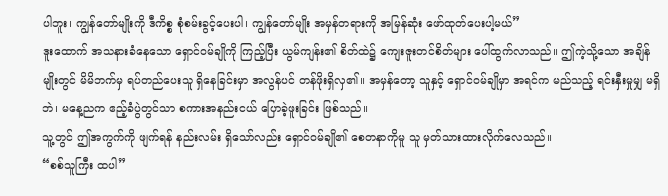ပါဘူး၊ ကျွန်တော်မျိုးကို ဒီကိစ္စ စုံစမ်းခွင့်ပေးပါ၊ ကျွန်တော်မျိုး အမှန်တရားကို အမြန်ဆုံး ဖော်ထုတ်ပေးပါ့မယ်”
ဒူးထောက် အသနားခံနေသော ရှောင်ဝမ်ချိုကို ကြည့်ပြီး ယွမ်ကျန်း၏ စိတ်ထဲ၌ ကျေးဇူးတင်စိတ်များ ပေါ်ထွက်လာသည်။ ဤကဲ့သို့သော အချိန်မျိုးတွင် မိမိဘက်မှ ရပ်တည်ပေးသူ ရှိနေခြင်းမှာ အလွန်ပင် တန်ဖိုးရှိလှ၏။ အမှန်တော့ သူနှင့် ရှောင်ဝမ်ချိုမှာ အရင်က မည်သည့် ရင်းနှီးမှုမျှ မရှိဘဲ၊ မနေ့ညက ဧည့်ခံပွဲတွင်သာ စကားအနည်းငယ် ပြောခဲ့ဖူးခြင်း ဖြစ်သည်။
သူ့တွင် ဤအကွက်ကို ဖျက်ရန် နည်းလမ်း ရှိသော်လည်း ရှောင်ဝမ်ချို၏ စေတနာကိုမူ သူ မှတ်သားထားလိုက်လေသည်။
“စစ်သူကြီး ထပါ”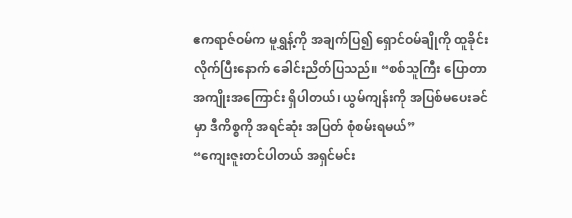ဧကရာဇ်ဝမ်က မူရွှန့်ကို အချက်ပြ၍ ရှောင်ဝမ်ချိုကို ထူခိုင်းလိုက်ပြီးနောက် ခေါင်းညိတ်ပြသည်။ “စစ်သူကြီး ပြောတာ အကျိုးအကြောင်း ရှိပါတယ်၊ ယွမ်ကျန်းကို အပြစ်မပေးခင်မှာ ဒီကိစ္စကို အရင်ဆုံး အပြတ် စုံစမ်းရမယ်”
“ကျေးဇူးတင်ပါတယ် အရှင်မင်း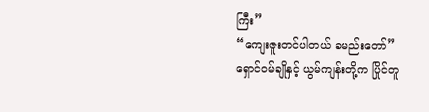ကြီး”
“ကျေးဇူးတင်ပါတယ် ခမည်းတော်”
ရှောင်ဝမ်ချိုနှင့် ယွမ်ကျန်းတို့က ပြိုင်တူ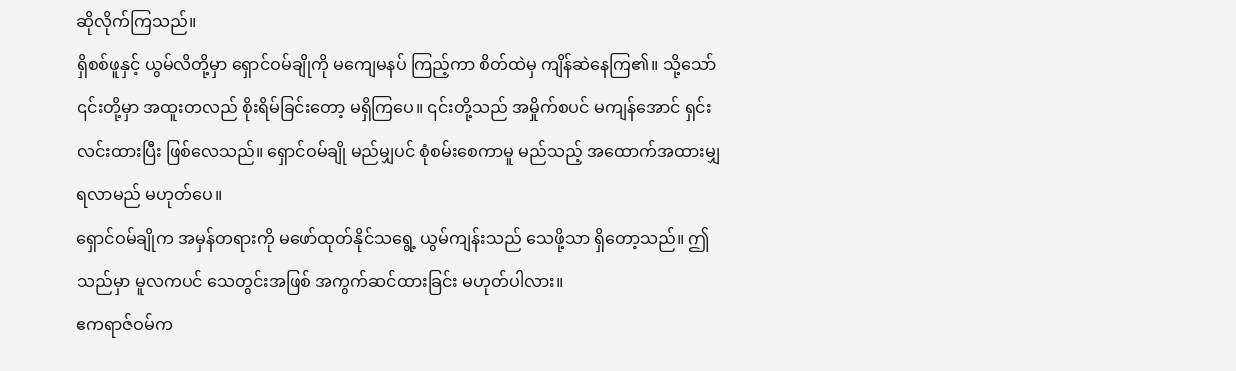ဆိုလိုက်ကြသည်။
ရှိစစ်ဖူနှင့် ယွမ်လိတို့မှာ ရှောင်ဝမ်ချိုကို မကျေမနပ် ကြည့်ကာ စိတ်ထဲမှ ကျိန်ဆဲနေကြ၏။ သို့သော် ၎င်းတို့မှာ အထူးတလည် စိုးရိမ်ခြင်းတော့ မရှိကြပေ။ ၎င်းတို့သည် အမှိုက်စပင် မကျန်အောင် ရှင်းလင်းထားပြီး ဖြစ်လေသည်။ ရှောင်ဝမ်ချို မည်မျှပင် စုံစမ်းစေကာမူ မည်သည့် အထောက်အထားမျှ ရလာမည် မဟုတ်ပေ။
ရှောင်ဝမ်ချိုက အမှန်တရားကို မဖော်ထုတ်နိုင်သရွေ့ ယွမ်ကျန်းသည် သေဖို့သာ ရှိတော့သည်။ ဤသည်မှာ မူလကပင် သေတွင်းအဖြစ် အကွက်ဆင်ထားခြင်း မဟုတ်ပါလား။
ဧကရာဇ်ဝမ်က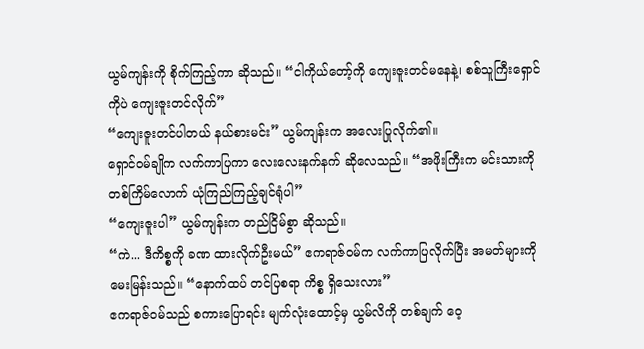ယွမ်ကျန်းကို စိုက်ကြည့်ကာ ဆိုသည်။ “ငါကိုယ်တော့်ကို ကျေးဇူးတင်မနေနဲ့၊ စစ်သူကြီးရှောင်ကိုပဲ ကျေးဇူးတင်လိုက်”
“ကျေးဇူးတင်ပါတယ် နယ်စားမင်း” ယွမ်ကျန်းက အလေးပြုလိုက်၏။
ရှောင်ဝမ်ချိုက လက်ကာပြကာ လေးလေးနက်နက် ဆိုလေသည်။ “အဖိုးကြီးက မင်းသားကို တစ်ကြိမ်လောက် ယုံကြည်ကြည့်ချင်ရုံပါ”
“ကျေးဇူးပါ” ယွမ်ကျန်းက တည်ငြိမ်စွာ ဆိုသည်။
“ကဲ... ဒီကိစ္စကို ခဏ ထားလိုက်ဦးမယ်” ဧကရာဇ်ဝမ်က လက်ကာပြလိုက်ပြီး အမတ်များကို မေးမြန်းသည်။ “နောက်ထပ် တင်ပြစရာ ကိစ္စ ရှိသေးလား”
ဧကရာဇ်ဝမ်သည် စကားပြောရင်း မျက်လုံးထောင့်မှ ယွမ်လိကို တစ်ချက် ဝေ့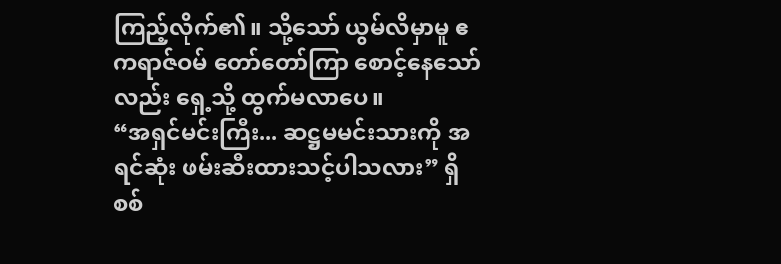ကြည့်လိုက်၏။ သို့သော် ယွမ်လိမှာမူ ဧကရာဇ်ဝမ် တော်တော်ကြာ စောင့်နေသော်လည်း ရှေ့သို့ ထွက်မလာပေ။
“အရှင်မင်းကြီး... ဆဋ္ဌမမင်းသားကို အရင်ဆုံး ဖမ်းဆီးထားသင့်ပါသလား” ရှိစစ်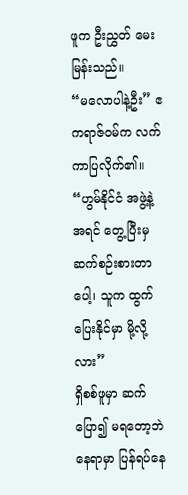ဖူက ဦးညွှတ် မေးမြန်းသည်။
“မလောပါနဲ့ဦး” ဧကရာဇ်ဝမ်က လက်ကာပြလိုက်၏။ “ဟွမ်နိုင်ငံ အဖွဲ့နဲ့ အရင် တွေ့ပြီးမှ ဆက်စဉ်းစားတာပေါ့၊ သူက ထွက်ပြေးနိုင်မှာ မို့လို့လား”
ရှိစစ်ဖူမှာ ဆက်ပြော၍ မရတော့ဘဲ နေရာမှာ ပြန်ရပ်နေ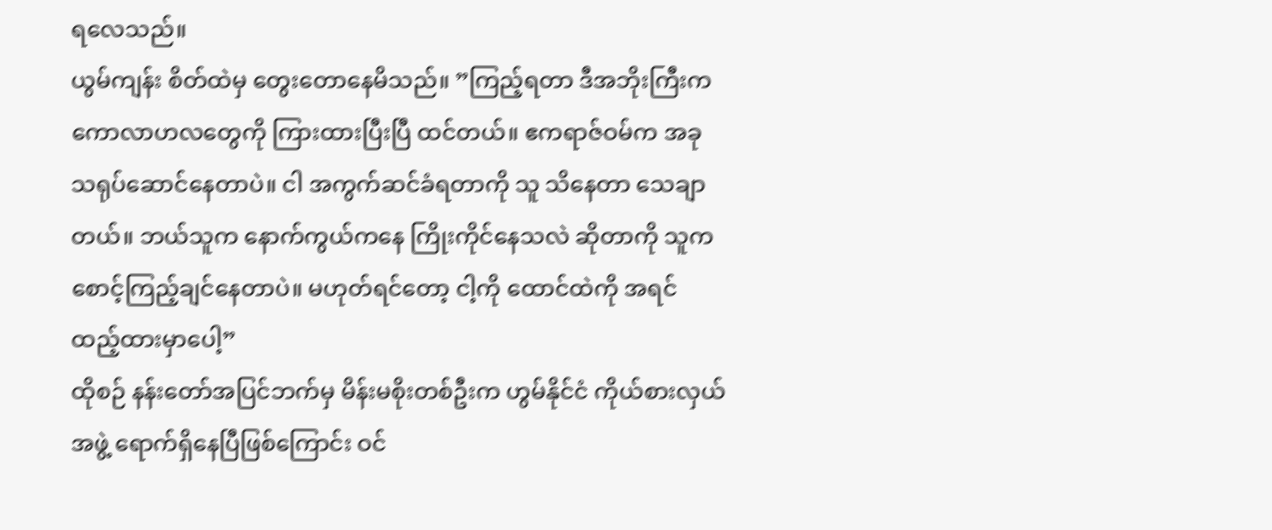ရလေသည်။
ယွမ်ကျန်း စိတ်ထဲမှ တွေးတောနေမိသည်။ ”ကြည့်ရတာ ဒီအဘိုးကြီးက ကောလာဟလတွေကို ကြားထားပြီးပြီ ထင်တယ်။ ဧကရာဇ်ဝမ်က အခု သရုပ်ဆောင်နေတာပဲ။ ငါ အကွက်ဆင်ခံရတာကို သူ သိနေတာ သေချာတယ်။ ဘယ်သူက နောက်ကွယ်ကနေ ကြိုးကိုင်နေသလဲ ဆိုတာကို သူက စောင့်ကြည့်ချင်နေတာပဲ။ မဟုတ်ရင်တော့ ငါ့ကို ထောင်ထဲကို အရင် ထည့်ထားမှာပေါ့”
ထိုစဉ် နန်းတော်အပြင်ဘက်မှ မိန်းမစိုးတစ်ဦးက ဟွမ်နိုင်ငံ ကိုယ်စားလှယ်အဖွဲ့ ရောက်ရှိနေပြီဖြစ်ကြောင်း ဝင်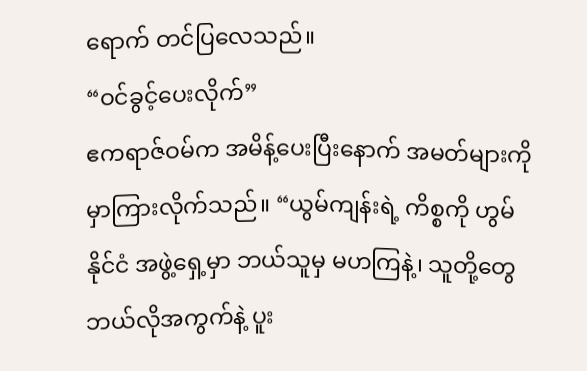ရောက် တင်ပြလေသည်။
“ဝင်ခွင့်ပေးလိုက်”
ဧကရာဇ်ဝမ်က အမိန့်ပေးပြီးနောက် အမတ်များကို မှာကြားလိုက်သည်။ “ယွမ်ကျန်းရဲ့ ကိစ္စကို ဟွမ်နိုင်ငံ အဖွဲ့ရှေ့မှာ ဘယ်သူမှ မဟကြနဲ့၊ သူတို့တွေ ဘယ်လိုအကွက်နဲ့ ပူး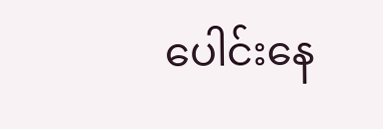ပေါင်းနေ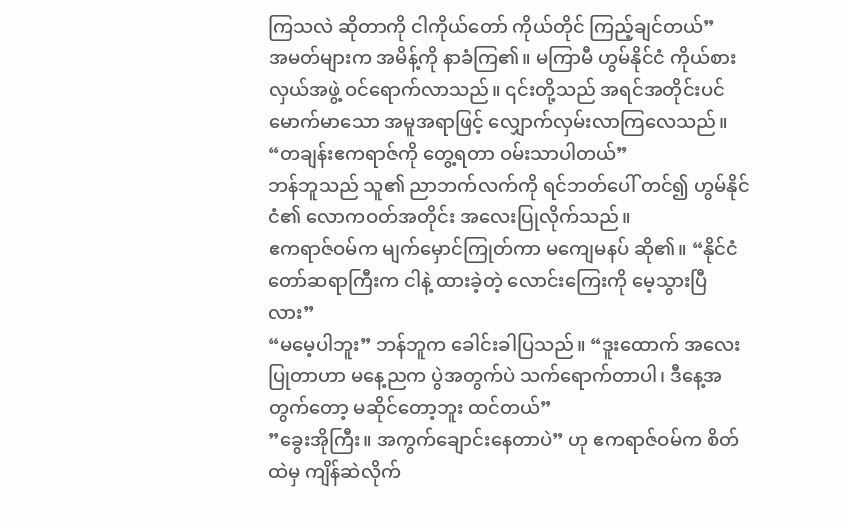ကြသလဲ ဆိုတာကို ငါကိုယ်တော် ကိုယ်တိုင် ကြည့်ချင်တယ်”
အမတ်များက အမိန့်ကို နာခံကြ၏။ မကြာမီ ဟွမ်နိုင်ငံ ကိုယ်စားလှယ်အဖွဲ့ ဝင်ရောက်လာသည်။ ၎င်းတို့သည် အရင်အတိုင်းပင် မောက်မာသော အမူအရာဖြင့် လျှောက်လှမ်းလာကြလေသည်။
“တချန်းဧကရာဇ်ကို တွေ့ရတာ ဝမ်းသာပါတယ်”
ဘန်ဘူသည် သူ၏ ညာဘက်လက်ကို ရင်ဘတ်ပေါ် တင်၍ ဟွမ်နိုင်ငံ၏ လောကဝတ်အတိုင်း အလေးပြုလိုက်သည်။
ဧကရာဇ်ဝမ်က မျက်မှောင်ကြုတ်ကာ မကျေမနပ် ဆို၏။ “နိုင်ငံတော်ဆရာကြီးက ငါနဲ့ ထားခဲ့တဲ့ လောင်းကြေးကို မေ့သွားပြီလား”
“မမေ့ပါဘူး” ဘန်ဘူက ခေါင်းခါပြသည်။ “ဒူးထောက် အလေးပြုတာဟာ မနေ့ညက ပွဲအတွက်ပဲ သက်ရောက်တာပါ၊ ဒီနေ့အတွက်တော့ မဆိုင်တော့ဘူး ထင်တယ်”
”ခွေးအိုကြီး။ အကွက်ချောင်းနေတာပဲ” ဟု ဧကရာဇ်ဝမ်က စိတ်ထဲမှ ကျိန်ဆဲလိုက်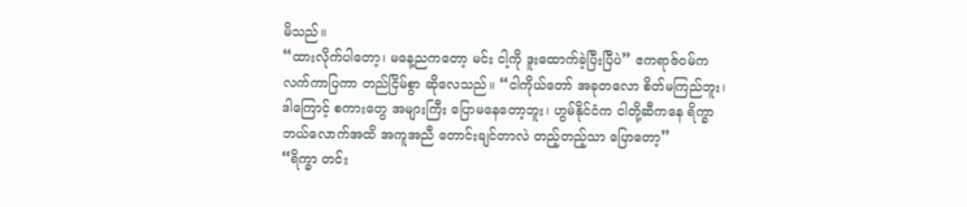မိသည်။
“ထားလိုက်ပါတော့၊ မနေ့ညကတော့ မင်း ငါ့ကို ဒူးထောက်ခဲ့ပြီးပြီပဲ” ဧကရာဇ်ဝမ်က လက်ကာပြကာ တည်ငြိမ်စွာ ဆိုလေသည်။ “ငါကိုယ်တော် အခုတလော စိတ်မကြည်ဘူး၊ ဒါကြောင့် စကားတွေ အများကြီး ပြောမနေတော့ဘူး၊ ဟွမ်နိုင်ငံက ငါတို့ဆီကနေ ရိက္ခာ ဘယ်လောက်အထိ အကူအညီ တောင်းချင်တာလဲ တည့်တည့်သာ ပြောတော့”
“ရိက္ခာ တင်း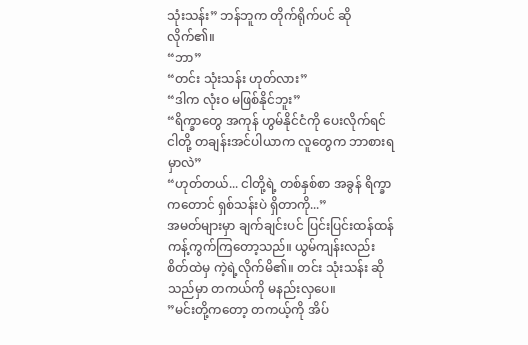သုံးသန်း” ဘန်ဘူက တိုက်ရိုက်ပင် ဆိုလိုက်၏။
“ဘာ”
“တင်း သုံးသန်း ဟုတ်လား”
“ဒါက လုံးဝ မဖြစ်နိုင်ဘူး”
“ရိက္ခာတွေ အကုန် ဟွမ်နိုင်ငံကို ပေးလိုက်ရင် ငါတို့ တချန်းအင်ပါယာက လူတွေက ဘာစားရမှာလဲ”
“ဟုတ်တယ်... ငါတို့ရဲ့ တစ်နှစ်စာ အခွန် ရိက္ခာကတောင် ရှစ်သန်းပဲ ရှိတာကို...”
အမတ်များမှာ ချက်ချင်းပင် ပြင်းပြင်းထန်ထန် ကန့်ကွက်ကြတော့သည်။ ယွမ်ကျန်းလည်း စိတ်ထဲမှ ကဲ့ရဲ့လိုက်မိ၏။ တင်း သုံးသန်း ဆိုသည်မှာ တကယ်ကို မနည်းလှပေ။
”မင်းတို့ကတော့ တကယ့်ကို အိပ်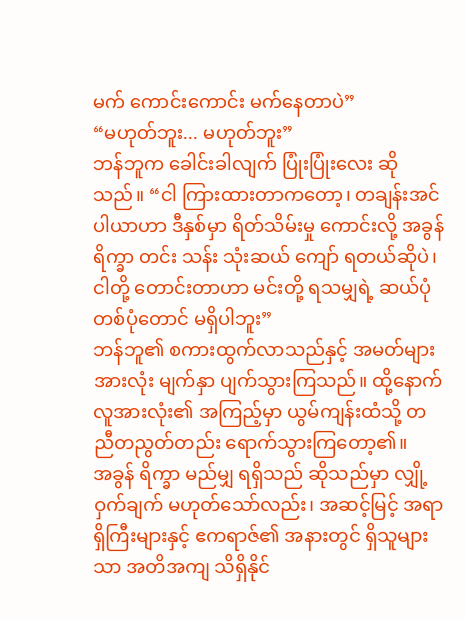မက် ကောင်းကောင်း မက်နေတာပဲ”
“မဟုတ်ဘူး... မဟုတ်ဘူး”
ဘန်ဘူက ခေါင်းခါလျက် ပြုံးပြုံးလေး ဆိုသည်။ “ငါ ကြားထားတာကတော့၊ တချန်းအင်ပါယာဟာ ဒီနှစ်မှာ ရိတ်သိမ်းမှု ကောင်းလို့ အခွန် ရိက္ခာ တင်း သန်း သုံးဆယ် ကျော် ရတယ်ဆိုပဲ၊ ငါတို့ တောင်းတာဟာ မင်းတို့ ရသမျှရဲ့ ဆယ်ပုံ တစ်ပုံတောင် မရှိပါဘူး”
ဘန်ဘူ၏ စကားထွက်လာသည်နှင့် အမတ်များအားလုံး မျက်နှာ ပျက်သွားကြသည်။ ထို့နောက် လူအားလုံး၏ အကြည့်မှာ ယွမ်ကျန်းထံသို့ တညီတညွတ်တည်း ရောက်သွားကြတော့၏။
အခွန် ရိက္ခာ မည်မျှ ရရှိသည် ဆိုသည်မှာ လျှို့ဝှက်ချက် မဟုတ်သော်လည်း၊ အဆင့်မြင့် အရာရှိကြီးများနှင့် ဧကရာဇ်၏ အနားတွင် ရှိသူများသာ အတိအကျ သိရှိနိုင်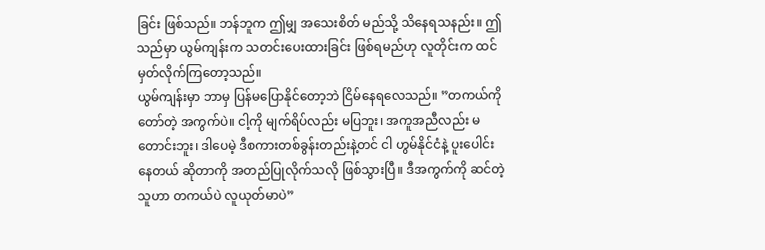ခြင်း ဖြစ်သည်။ ဘန်ဘူက ဤမျှ အသေးစိတ် မည်သို့ သိနေရသနည်း။ ဤသည်မှာ ယွမ်ကျန်းက သတင်းပေးထားခြင်း ဖြစ်ရမည်ဟု လူတိုင်းက ထင်မှတ်လိုက်ကြတော့သည်။
ယွမ်ကျန်းမှာ ဘာမှ ပြန်မပြောနိုင်တော့ဘဲ ငြိမ်နေရလေသည်။ ”တကယ်ကို တော်တဲ့ အကွက်ပဲ။ ငါ့ကို မျက်ရိပ်လည်း မပြဘူး၊ အကူအညီလည်း မတောင်းဘူး၊ ဒါပေမဲ့ ဒီစကားတစ်ခွန်းတည်းနဲ့တင် ငါ ဟွမ်နိုင်ငံနဲ့ ပူးပေါင်းနေတယ် ဆိုတာကို အတည်ပြုလိုက်သလို ဖြစ်သွားပြီ။ ဒီအကွက်ကို ဆင်တဲ့သူဟာ တကယ်ပဲ လူယုတ်မာပဲ”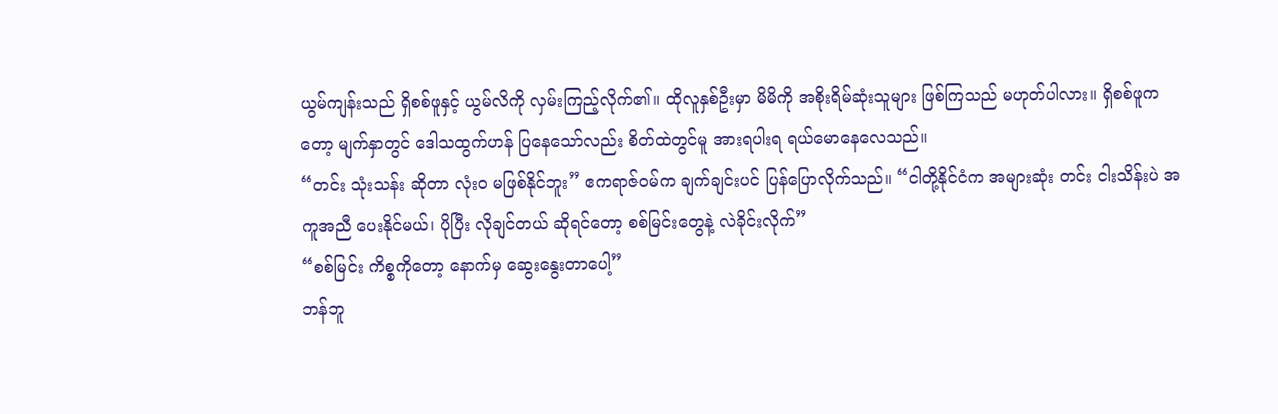ယွမ်ကျန်းသည် ရှိစစ်ဖူနှင့် ယွမ်လိကို လှမ်းကြည့်လိုက်၏။ ထိုလူနှစ်ဦးမှာ မိမိကို အစိုးရိမ်ဆုံးသူများ ဖြစ်ကြသည် မဟုတ်ပါလား။ ရှိစစ်ဖူကတော့ မျက်နှာတွင် ဒေါသထွက်ဟန် ပြနေသော်လည်း စိတ်ထဲတွင်မူ အားရပါးရ ရယ်မောနေလေသည်။
“တင်း သုံးသန်း ဆိုတာ လုံးဝ မဖြစ်နိုင်ဘူး” ဧကရာဇ်ဝမ်က ချက်ချင်းပင် ပြန်ပြောလိုက်သည်။ “ငါတို့နိုင်ငံက အများဆုံး တင်း ငါးသိန်းပဲ အကူအညီ ပေးနိုင်မယ်၊ ပိုပြီး လိုချင်တယ် ဆိုရင်တော့ စစ်မြင်းတွေနဲ့ လဲခိုင်းလိုက်”
“စစ်မြင်း ကိစ္စကိုတော့ နောက်မှ ဆွေးနွေးတာပေါ့”
ဘန်ဘူ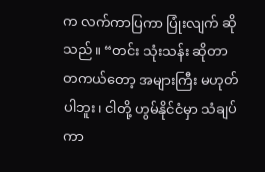က လက်ကာပြကာ ပြုံးလျက် ဆိုသည်။ “တင်း သုံးသန်း ဆိုတာ တကယ်တော့ အများကြီး မဟုတ်ပါဘူး၊ ငါတို့ ဟွမ်နိုင်ငံမှာ သံချပ်ကာ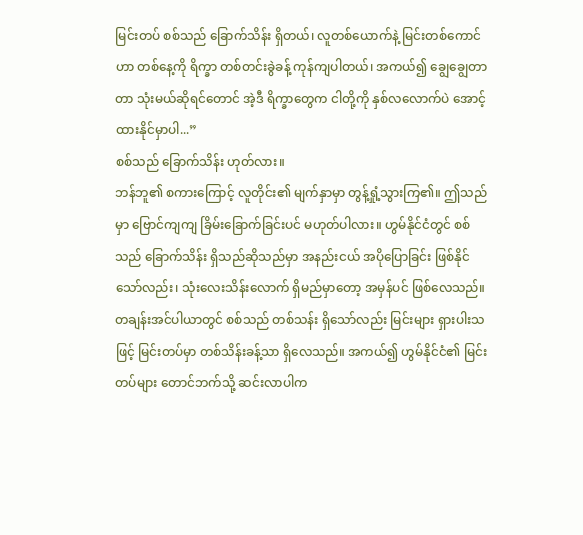မြင်းတပ် စစ်သည် ခြောက်သိန်း ရှိတယ်၊ လူတစ်ယောက်နဲ့ မြင်းတစ်ကောင်ဟာ တစ်နေ့ကို ရိက္ခာ တစ်တင်းခွဲခန့် ကုန်ကျပါတယ်၊ အကယ်၍ ချွေချွေတာတာ သုံးမယ်ဆိုရင်တောင် အဲ့ဒီ ရိက္ခာတွေက ငါတို့ကို နှစ်လလောက်ပဲ အောင့်ထားနိုင်မှာပါ...”
စစ်သည် ခြောက်သိန်း ဟုတ်လား။
ဘန်ဘူ၏ စကားကြောင့် လူတိုင်း၏ မျက်နှာမှာ တွန့်ရှုံ့သွားကြ၏။ ဤသည်မှာ ဗြောင်ကျကျ ခြိမ်းခြောက်ခြင်းပင် မဟုတ်ပါလား။ ဟွမ်နိုင်ငံတွင် စစ်သည် ခြောက်သိန်း ရှိသည်ဆိုသည်မှာ အနည်းငယ် အပိုပြောခြင်း ဖြစ်နိုင်သော်လည်း၊ သုံးလေးသိန်းလောက် ရှိမည်မှာတော့ အမှန်ပင် ဖြစ်လေသည်။
တချန်းအင်ပါယာတွင် စစ်သည် တစ်သန်း ရှိသော်လည်း မြင်းများ ရှားပါးသဖြင့် မြင်းတပ်မှာ တစ်သိန်းခန့်သာ ရှိလေသည်။ အကယ်၍ ဟွမ်နိုင်ငံ၏ မြင်းတပ်များ တောင်ဘက်သို့ ဆင်းလာပါက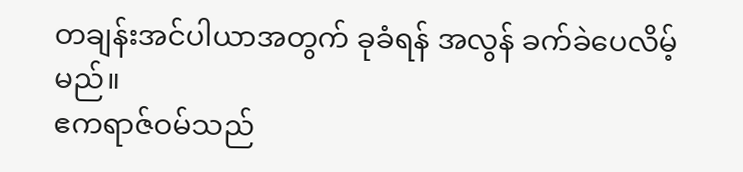တချန်းအင်ပါယာအတွက် ခုခံရန် အလွန် ခက်ခဲပေလိမ့်မည်။
ဧကရာဇ်ဝမ်သည်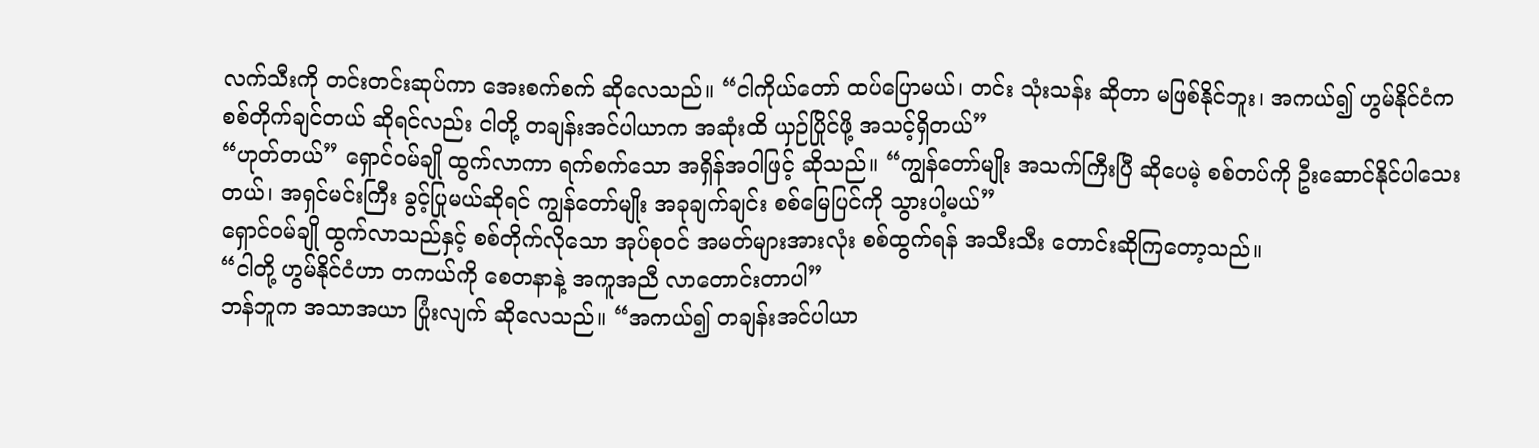လက်သီးကို တင်းတင်းဆုပ်ကာ အေးစက်စက် ဆိုလေသည်။ “ငါကိုယ်တော် ထပ်ပြောမယ်၊ တင်း သုံးသန်း ဆိုတာ မဖြစ်နိုင်ဘူး၊ အကယ်၍ ဟွမ်နိုင်ငံက စစ်တိုက်ချင်တယ် ဆိုရင်လည်း ငါတို့ တချန်းအင်ပါယာက အဆုံးထိ ယှဉ်ပြိုင်ဖို့ အသင့်ရှိတယ်”
“ဟုတ်တယ်” ရှောင်ဝမ်ချို ထွက်လာကာ ရက်စက်သော အရှိန်အဝါဖြင့် ဆိုသည်။ “ကျွန်တော်မျိုး အသက်ကြီးပြီ ဆိုပေမဲ့ စစ်တပ်ကို ဦးဆောင်နိုင်ပါသေးတယ်၊ အရှင်မင်းကြီး ခွင့်ပြုမယ်ဆိုရင် ကျွန်တော်မျိုး အခုချက်ချင်း စစ်မြေပြင်ကို သွားပါ့မယ်”
ရှောင်ဝမ်ချို ထွက်လာသည်နှင့် စစ်တိုက်လိုသော အုပ်စုဝင် အမတ်များအားလုံး စစ်ထွက်ရန် အသီးသီး တောင်းဆိုကြတော့သည်။
“ငါတို့ ဟွမ်နိုင်ငံဟာ တကယ်ကို စေတနာနဲ့ အကူအညီ လာတောင်းတာပါ”
ဘန်ဘူက အသာအယာ ပြုံးလျက် ဆိုလေသည်။ “အကယ်၍ တချန်းအင်ပါယာ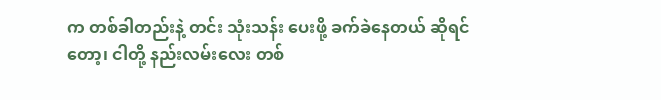က တစ်ခါတည်းနဲ့ တင်း သုံးသန်း ပေးဖို့ ခက်ခဲနေတယ် ဆိုရင်တော့၊ ငါတို့ နည်းလမ်းလေး တစ်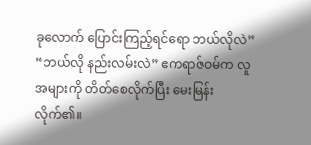ခုလောက် ပြောင်းကြည့်ရင်ရော ဘယ်လိုလဲ”
“ဘယ်လို နည်းလမ်းလဲ” ဧကရာဇ်ဝမ်က လူအများကို တိတ်စေလိုက်ပြီး မေးမြန်းလိုက်၏။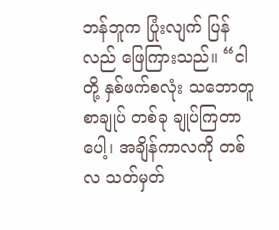ဘန်ဘူက ပြုံးလျက် ပြန်လည် ဖြေကြားသည်။ “ငါတို့ နှစ်ဖက်စလုံး သဘောတူစာချုပ် တစ်ခု ချုပ်ကြတာပေါ့၊ အချိန်ကာလကို တစ်လ သတ်မှတ်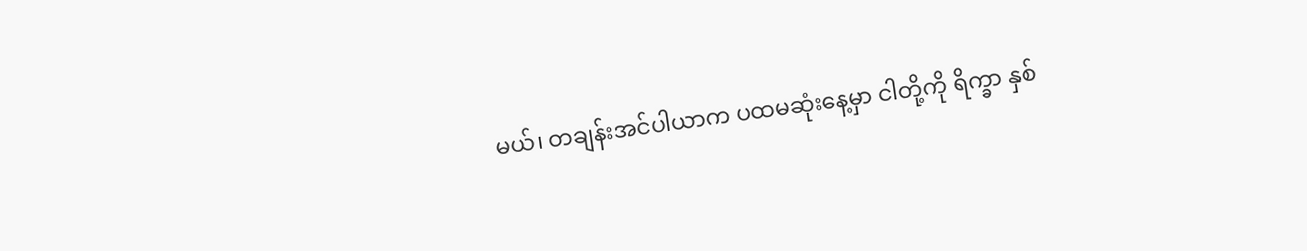မယ်၊ တချန်းအင်ပါယာက ပထမဆုံးနေ့မှာ ငါတို့ကို ရိက္ခာ နှစ်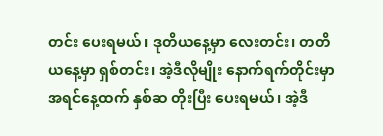တင်း ပေးရမယ်၊ ဒုတိယနေ့မှာ လေးတင်း၊ တတိယနေ့မှာ ရှစ်တင်း၊ အဲ့ဒီလိုမျိုး နောက်ရက်တိုင်းမှာ အရင်နေ့ထက် နှစ်ဆ တိုးပြီး ပေးရမယ်၊ အဲ့ဒီ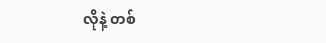လိုနဲ့ တစ်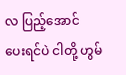လ ပြည့်အောင် ပေးရင်ပဲ ငါတို့ ဟွမ်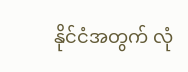နိုင်ငံအတွက် လုံ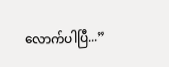လောက်ပါပြီ...”